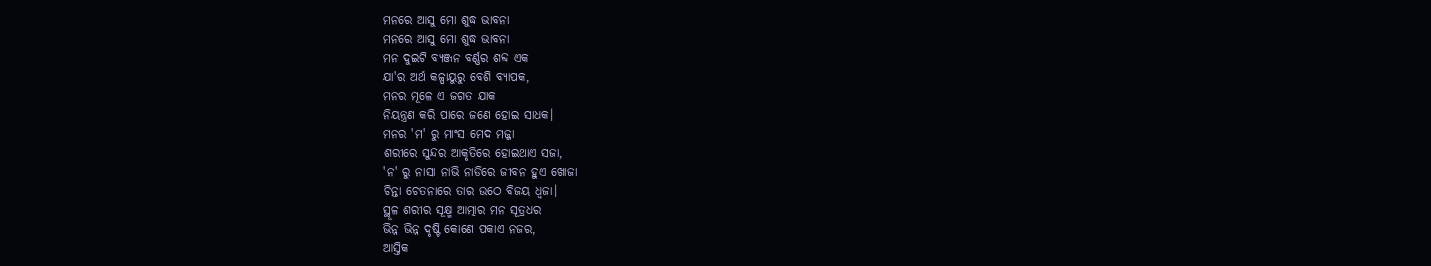ମନରେ ଆସୁ ମୋ ଶୁଦ୍ଧ ଭାବନା
ମନରେ ଆସୁ ମୋ ଶୁଦ୍ଧ ଭାବନା
ମନ ଦୁଇଟି ବ୍ୟଞ୍ଜନ ବର୍ଣ୍ଣର ଶବ୍ଦ ଏକ
ଯା'ର ଅର୍ଥ କଳ୍ପାୟୁରୁ ବେଶି ବ୍ୟାପକ,
ମନର ମୂଳେ ଏ ଜଗତ ଯାକ
ନିୟନ୍ତ୍ରଣ କରି ପାରେ ଜଣେ ହୋଇ ସାଧକ।
ମନର 'ମ' ରୁ ମାଂସ ମେଦ ମଜ୍ଜା
ଶରୀରେ ସୁନ୍ଦର ଆକୃତିରେ ହୋଇଥାଏ ସଜା,
'ନ' ରୁ ନାସା ନାଭି ନାଡିରେ ଜୀବନ ହୁଏ ଖୋଜା
ଚିନ୍ତା ଚେତନାରେ ତାର ଉଠେ ବିଜୟ ଧ୍ଵଜା।
ସ୍ଥୂଳ ଶରୀର ସୂକ୍ଷ୍ମ ଆତ୍ମାର ମନ ସୂତ୍ରଧର
ଭିନ୍ନ ଭିନ୍ନ ଦୃଷ୍ଟି କୋଣେ ପକାଏ ନଜର,
ଆସ୍ତିକ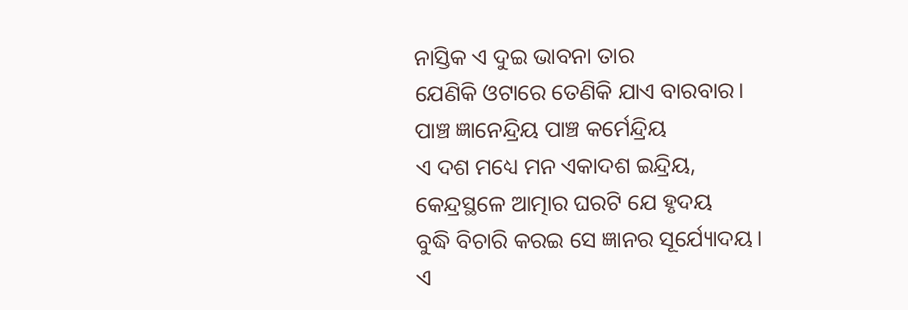ନାସ୍ତିକ ଏ ଦୁଇ ଭାବନା ତାର
ଯେଣିକି ଓଟାରେ ତେଣିକି ଯାଏ ବାରବାର।
ପାଞ୍ଚ ଜ୍ଞାନେନ୍ଦ୍ରିୟ ପାଞ୍ଚ କର୍ମେନ୍ଦ୍ରିୟ
ଏ ଦଶ ମଧ୍ୟେ ମନ ଏକାଦଶ ଇନ୍ଦ୍ରିୟ,
କେନ୍ଦ୍ରସ୍ଥଳେ ଆତ୍ମାର ଘରଟି ଯେ ହୃଦୟ
ବୁଦ୍ଧି ବିଚାରି କରଇ ସେ ଜ୍ଞାନର ସୂର୍ଯ୍ୟୋଦୟ।
ଏ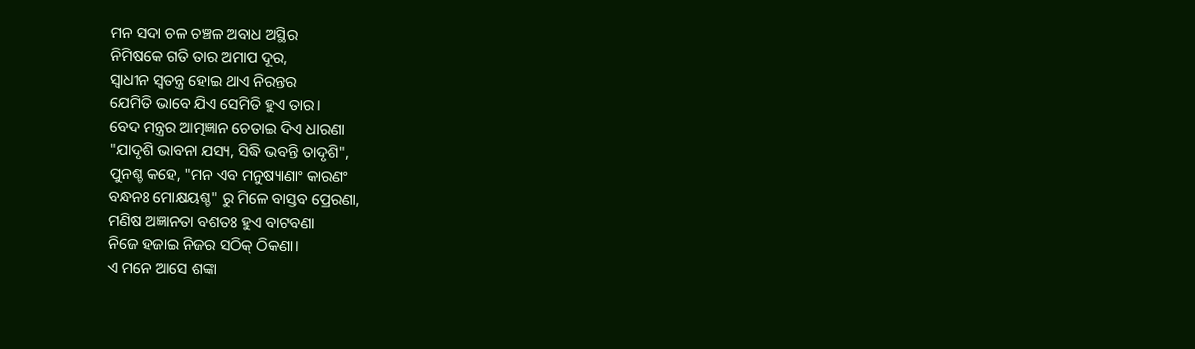ମନ ସଦା ଚଳ ଚଞ୍ଚଳ ଅବାଧ ଅସ୍ଥିର
ନିମିଷକେ ଗତି ତାର ଅମାପ ଦୂର,
ସ୍ବାଧୀନ ସ୍ଵତନ୍ତ୍ର ହୋଇ ଥାଏ ନିରନ୍ତର
ଯେମିତି ଭାବେ ଯିଏ ସେମିତି ହୁଏ ତାର।
ବେଦ ମନ୍ତ୍ରର ଆତ୍ମଜ୍ଞାନ ଚେତାଇ ଦିଏ ଧାରଣା
"ଯାଦୃଶି ଭାବନା ଯସ୍ୟ, ସିଦ୍ଧି ଭବନ୍ତି ତାଦୃଶି",
ପୁନଶ୍ଚ କହେ, "ମନ ଏବ ମନୁଷ୍ୟାଣାଂ କାରଣଂ
ବନ୍ଧନଃ ମୋକ୍ଷୟଶ୍ଚ" ରୁ ମିଳେ ବାସ୍ତବ ପ୍ରେରଣା,
ମଣିଷ ଅଜ୍ଞାନତା ବଶତଃ ହୁଏ ବାଟବଣା
ନିଜେ ହଜାଇ ନିଜର ସଠିକ୍ ଠିକଣା।
ଏ ମନେ ଆସେ ଶଙ୍କା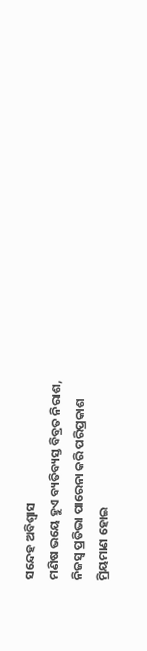ସନ୍ଦେହ ଅବିଶ୍ୱାସ
ମଣିଷ ଭୟେ ହୁଏ ବ୍ୟତିବ୍ୟସ୍ତ ବିବ୍ରତ ନିରାଶ,
ନିଜସ୍ବ ପ୍ରତିଭା ପାରେନା କରି ପରିପ୍ରକାଶ
ମ୍ରିୟମାଣ ହୋଇ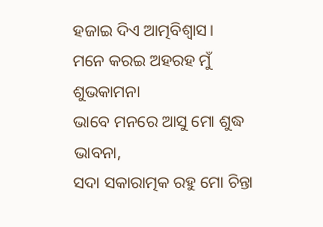ହଜାଇ ଦିଏ ଆତ୍ମବିଶ୍ୱାସ।
ମନେ କରଇ ଅହରହ ମୁଁ ଶୁଭକାମନା
ଭାବେ ମନରେ ଆସୁ ମୋ ଶୁଦ୍ଧ ଭାବନା,
ସଦା ସକାରାତ୍ମକ ରହୁ ମୋ ଚିନ୍ତା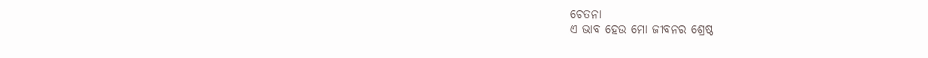ଚେତନା
ଏ ଭାବ ହେଉ ମୋ ଜୀବନର ଶ୍ରେଷ୍ଠ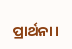ପ୍ରାର୍ଥନା।